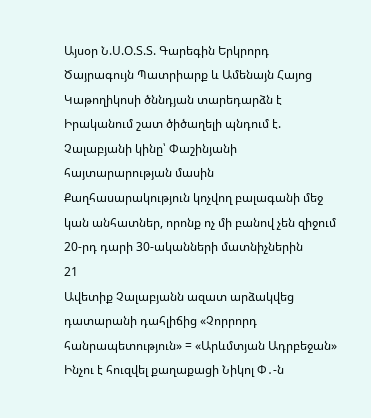Այսօր Ն.Ս.Օ.Տ.Տ. Գարեգին Երկրորդ Ծայրագույն Պատրիարք և Ամենայն Հայոց Կաթողիկոսի ծննդյան տարեդարձն է Իրականում շատ ծիծաղելի պնդում է. Չալաբյանի կինը՝ Փաշինյանի հայտարարության մասին Քաղհասարակություն կոչվող բալագանի մեջ կան անհատներ, որոնք ոչ մի բանով չեն զիջում 20-րդ դարի 30-ականների մատնիչներին
21
Ավետիք Չալաբյանն ազատ արձակվեց դատարանի դահլիճից «Չորրորդ հանրապետություն» = «Արևմտյան Ադրբեջան» Ինչու է հուզվել քաղաքացի Նիկոլ Փ․-ն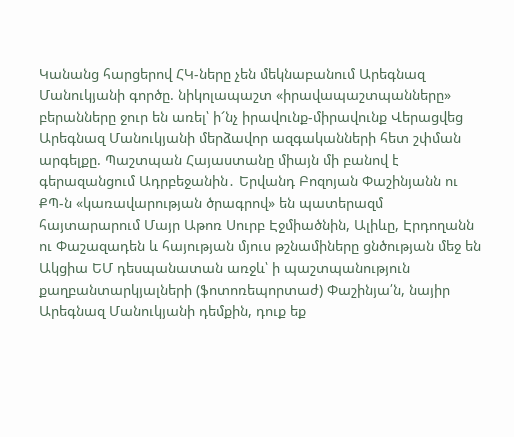Կանանց հարցերով ՀԿ-ները չեն մեկնաբանում Արեգնազ Մանուկյանի գործը. նիկոլապաշտ «իրավապաշտպանները» բերանները ջուր են առել՝ ի՜նչ իրավունք-միրավունք Վերացվեց Արեգնազ Մանուկյանի մերձավոր ազգականների հետ շփման արգելքը. Պաշտպան Հայաստանը միայն մի բանով է գերազանցում Ադրբեջանին․ Երվանդ Բոզոյան Փաշինյանն ու ՔՊ-ն «կառավարության ծրագրով» են պատերազմ հայտարարում Մայր Աթոռ Սուրբ Էջմիածնին, Ալիևը, Էրդողանն ու Փաշազադեն և հայության մյուս թշնամիները ցնծության մեջ են Ակցիա ԵՄ դեսպանատան առջև՝ ի պաշտպանություն քաղբանտարկյալների (ֆոտոռեպորտաժ) Փաշինյա՛ն, նայիր Արեգնազ Մանուկյանի դեմքին, դուք եք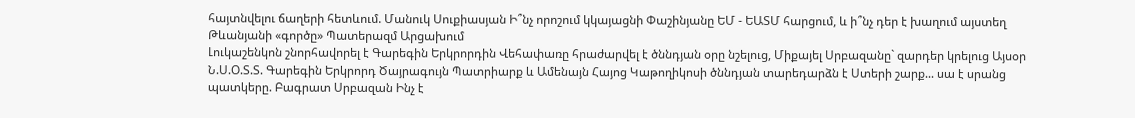հայտնվելու ճաղերի հետևում. Մանուկ Սուքիասյան Ի՞նչ որոշում կկայացնի Փաշինյանը ԵՄ - ԵԱՏՄ հարցում, և ի՞նչ դեր է խաղում այստեղ Թևանյանի «գործը» Պատերազմ Արցախում
Լուկաշենկոն շնորհավորել է Գարեգին Երկրորդին Վեհափառը հրաժարվել է ծննդյան օրը նշելուց, Միքայել Սրբազանը` զարդեր կրելուց Այսօր Ն.Ս.Օ.Տ.Տ. Գարեգին Երկրորդ Ծայրագույն Պատրիարք և Ամենայն Հայոց Կաթողիկոսի ծննդյան տարեդարձն է Ստերի շարք... սա է սրանց պատկերը. Բագրատ Սրբազան Ինչ է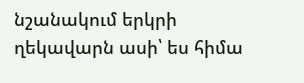նշանակում երկրի ղեկավարն ասի՝ ես հիմա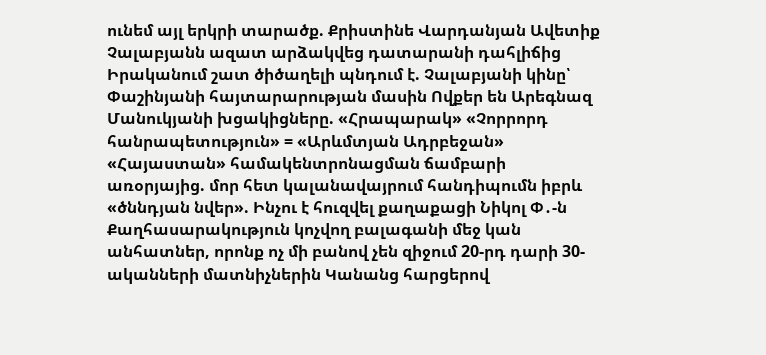ունեմ այլ երկրի տարածք. Քրիստինե Վարդանյան Ավետիք Չալաբյանն ազատ արձակվեց դատարանի դահլիճից Իրականում շատ ծիծաղելի պնդում է. Չալաբյանի կինը՝ Փաշինյանի հայտարարության մասին Ովքեր են Արեգնազ Մանուկյանի խցակիցները. «Հրապարակ» «Չորրորդ հանրապետություն» = «Արևմտյան Ադրբեջան» «Հայաստան» համակենտրոնացման ճամբարի առօրյայից. մոր հետ կալանավայրում հանդիպումն իբրև «ծննդյան նվեր». Ինչու է հուզվել քաղաքացի Նիկոլ Փ․-ն Քաղհասարակություն կոչվող բալագանի մեջ կան անհատներ, որոնք ոչ մի բանով չեն զիջում 20-րդ դարի 30-ականների մատնիչներին Կանանց հարցերով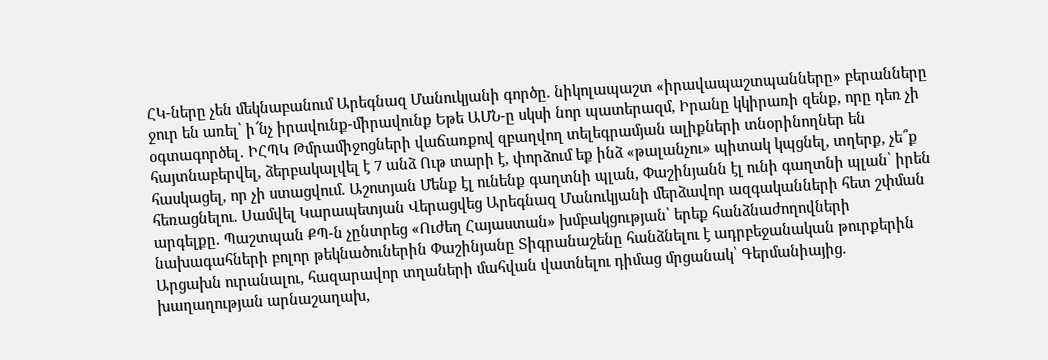ՀԿ-ները չեն մեկնաբանում Արեգնազ Մանուկյանի գործը. նիկոլապաշտ «իրավապաշտպանները» բերանները ջուր են առել՝ ի՜նչ իրավունք-միրավունք Եթե ԱՄՆ-ը սկսի նոր պատերազմ, Իրանը կկիրառի զենք, որը դեռ չի օգտագործել․ ԻՀՊԿ Թմրամիջոցների վաճառքով զբաղվող տելեգրամյան ալիքների տնօրինողներ են հայտնաբերվել, ձերբակալվել է 7 անձ Ութ տարի է, փորձում եք ինձ «թալանչու» պիտակ կպցնել, տղերք, չե՞ք հասկացել, որ չի ստացվում. Աշոտյան Մենք էլ ունենք գաղտնի պլան, Փաշինյանն էլ ունի գաղտնի պլան՝ իրեն հեռացնելու. Սամվել Կարապետյան Վերացվեց Արեգնազ Մանուկյանի մերձավոր ազգականների հետ շփման արգելքը. Պաշտպան ՔՊ-ն չընտրեց «Ուժեղ Հայաստան» խմբակցության՝ երեք հանձնաժողովների նախագահների բոլոր թեկնածուներին Փաշինյանը Տիգրանաշենը հանձնելու է ադրբեջանական թուրքերին Արցախն ուրանալու, հազարավոր տղաների մահվան վատնելու դիմաց մրցանակ՝ Գերմանիայից. խաղաղության արնաշաղախ,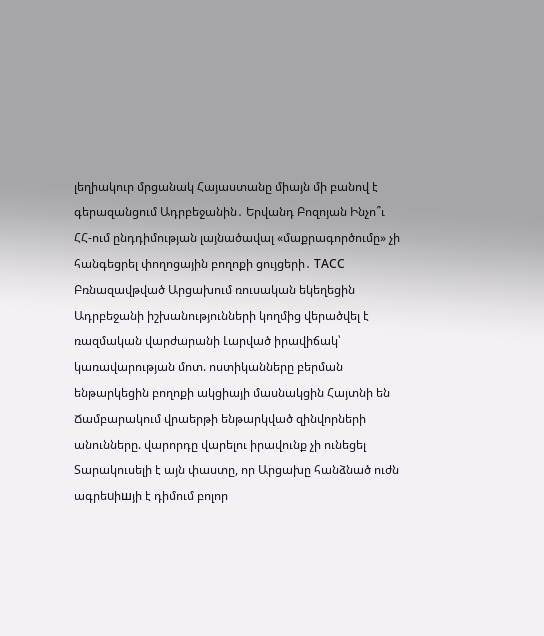լեղիակուր մրցանակ Հայաստանը միայն մի բանով է գերազանցում Ադրբեջանին․ Երվանդ Բոզոյան Ինչո՞ւ ՀՀ-ում ընդդիմության լայնածավալ «մաքրագործումը» չի հանգեցրել փողոցային բողոքի ցույցերի․ ТАСС Բռնազավթված Արցախում ռուսական եկեղեցին Ադրբեջանի իշխանությունների կողմից վերածվել է ռազմական վարժարանի Լարված իրավիճակ՝ կառավարության մոտ. ոստիկանները բերման ենթարկեցին բողոքի ակցիայի մասնակցին Հայտնի են Ճամբարակում վրաերթի ենթարկված զինվորների անունները. վարորդը վարելու իրավունք չի ունեցել Տարակուսելի է այն փաստը, որ Արցախը հանձնած ուժն ագրեuիшյի է դիմում բոլոր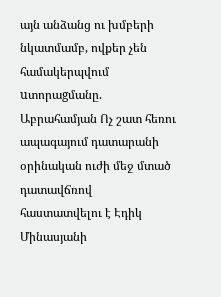այն անձանց ու խմբերի նկատմամբ, ովքեր չեն համակերպվում uտորաgմանը. Աբրահամյան Ոչ շատ հեռու ապագայում դատարանի օրինական ուժի մեջ մտած դատավճռով հաստատվելու է Էդիկ Մինասյանի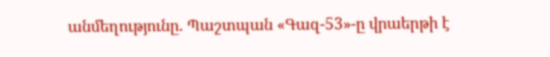անմեղությունը. Պաշտպան «Գազ-53»-ը վրաերթի է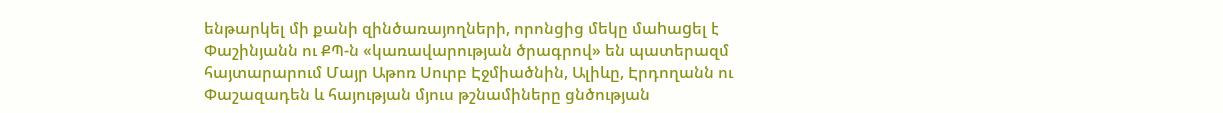ենթարկել մի քանի զինծառայողների, որոնցից մեկը մաhաgել է Փաշինյանն ու ՔՊ-ն «կառավարության ծրագրով» են պատերազմ հայտարարում Մայր Աթոռ Սուրբ Էջմիածնին, Ալիևը, Էրդողանն ու Փաշազադեն և հայության մյուս թշնամիները ցնծության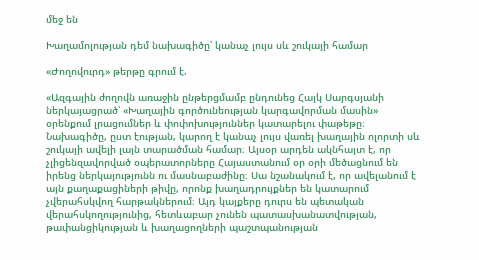մեջ են

Խաղամոլության դեմ նախագիծը՝ կանաչ լույս սև շուկայի համար

«Ժողովուրդ» թերթը գրում է.

«Ազգային ժողովն առաջին ընթերցմամբ ընդունեց Հայկ Սարգսյանի ներկայացրած՝ «Խաղային գործունեության կարգավորման մասին» օրենքում լրացումներ և փոփոխություններ կատարելու փաթեթը։ Նախագիծը, ըստ էության, կարող է կանաչ լույս վառել խաղային ոլորտի սև շուկայի ավելի լայն տարածման համար։ Այսօր արդեն ակնհայտ է, որ չլիցենզավորված օպերատորները Հայաստանում օր օրի մեծացնում են իրենց ներկայությունն ու մասնաբաժինը։ Սա նշանակում է, որ ավելանում է այն քաղաքացիների թիվը, որոնք խաղադրույքներ են կատարում չվերահսկվող հարթակներում։ Այդ կայքերը դուրս են պետական վերահսկողությունից, հետևաբար չունեն պատասխանատվության, թափանցիկության և խաղացողների պաշտպանության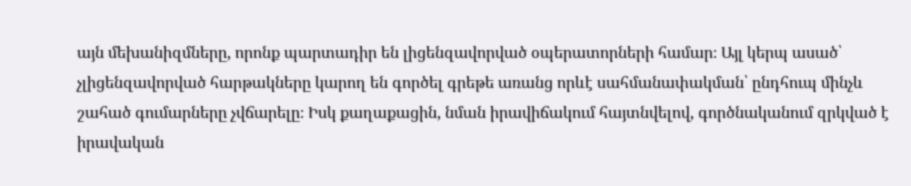այն մեխանիզմները, որոնք պարտադիր են լիցենզավորված օպերատորների համար։ Այլ կերպ ասած՝ չլիցենզավորված հարթակները կարող են գործել գրեթե առանց որևէ սահմանափակման՝ ընդհուպ մինչև շահած գումարները չվճարելը։ Իսկ քաղաքացին, նման իրավիճակում հայտնվելով, գործնականում զրկված է իրավական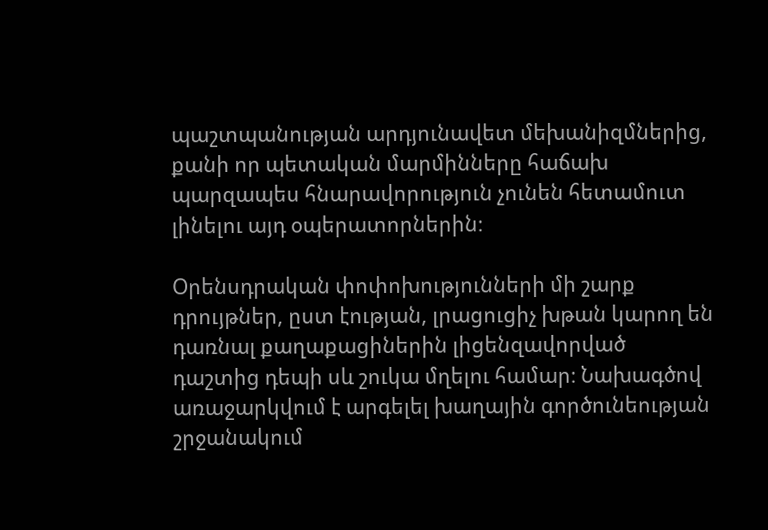պաշտպանության արդյունավետ մեխանիզմներից, քանի որ պետական մարմինները հաճախ պարզապես հնարավորություն չունեն հետամուտ լինելու այդ օպերատորներին։

Օրենսդրական փոփոխությունների մի շարք դրույթներ, ըստ էության, լրացուցիչ խթան կարող են դառնալ քաղաքացիներին լիցենզավորված դաշտից դեպի սև շուկա մղելու համար։ Նախագծով առաջարկվում է արգելել խաղային գործունեության շրջանակում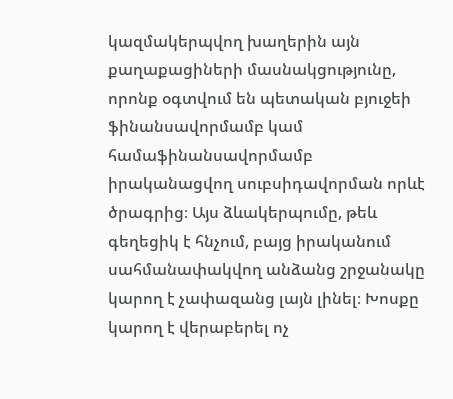կազմակերպվող խաղերին այն քաղաքացիների մասնակցությունը, որոնք օգտվում են պետական բյուջեի ֆինանսավորմամբ կամ համաֆինանսավորմամբ իրականացվող սուբսիդավորման որևէ ծրագրից։ Այս ձևակերպումը, թեև գեղեցիկ է հնչում, բայց իրականում սահմանափակվող անձանց շրջանակը կարող է չափազանց լայն լինել։ Խոսքը կարող է վերաբերել ոչ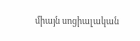միայն սոցիալական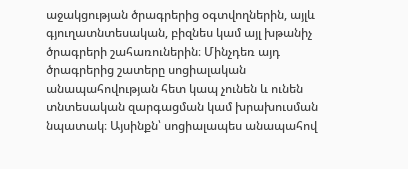աջակցության ծրագրերից օգտվողներին, այլև գյուղատնտեսական, բիզնես կամ այլ խթանիչ ծրագրերի շահառուներին։ Մինչդեռ այդ ծրագրերից շատերը սոցիալական անապահովության հետ կապ չունեն և ունեն տնտեսական զարգացման կամ խրախուսման նպատակ։ Այսինքն՝ սոցիալապես անապահով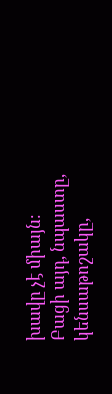խավը չէ միայն։ Բացի այդ, նպաստը, կենսաթոշակը,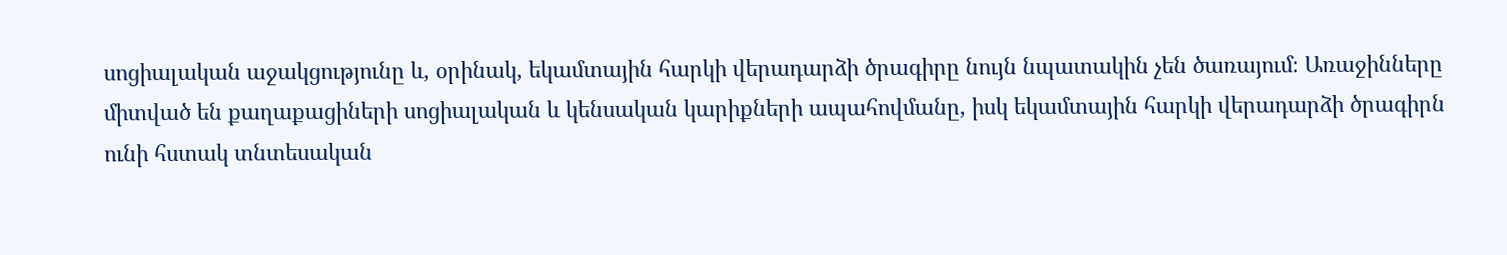սոցիալական աջակցությունը և, օրինակ, եկամտային հարկի վերադարձի ծրագիրը նույն նպատակին չեն ծառայում։ Առաջինները միտված են քաղաքացիների սոցիալական և կենսական կարիքների ապահովմանը, իսկ եկամտային հարկի վերադարձի ծրագիրն ունի հստակ տնտեսական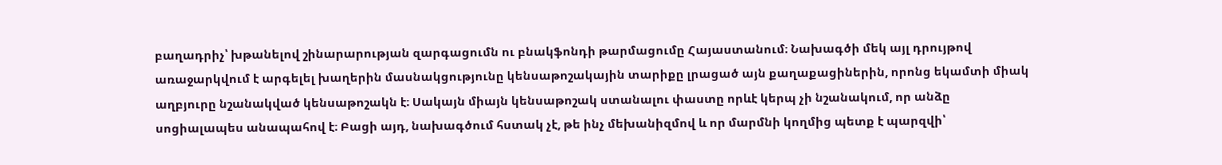բաղադրիչ՝ խթանելով շինարարության զարգացումն ու բնակֆոնդի թարմացումը Հայաստանում։ Նախագծի մեկ այլ դրույթով առաջարկվում է արգելել խաղերին մասնակցությունը կենսաթոշակային տարիքը լրացած այն քաղաքացիներին, որոնց եկամտի միակ աղբյուրը նշանակված կենսաթոշակն է։ Սակայն միայն կենսաթոշակ ստանալու փաստը որևէ կերպ չի նշանակում, որ անձը սոցիալապես անապահով է։ Բացի այդ, նախագծում հստակ չէ, թե ինչ մեխանիզմով և որ մարմնի կողմից պետք է պարզվի՝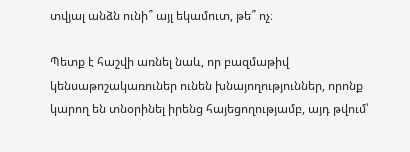տվյալ անձն ունի՞ այլ եկամուտ, թե՞ ոչ։

Պետք է հաշվի առնել նաև, որ բազմաթիվ կենսաթոշակառուներ ունեն խնայողություններ, որոնք կարող են տնօրինել իրենց հայեցողությամբ, այդ թվում՝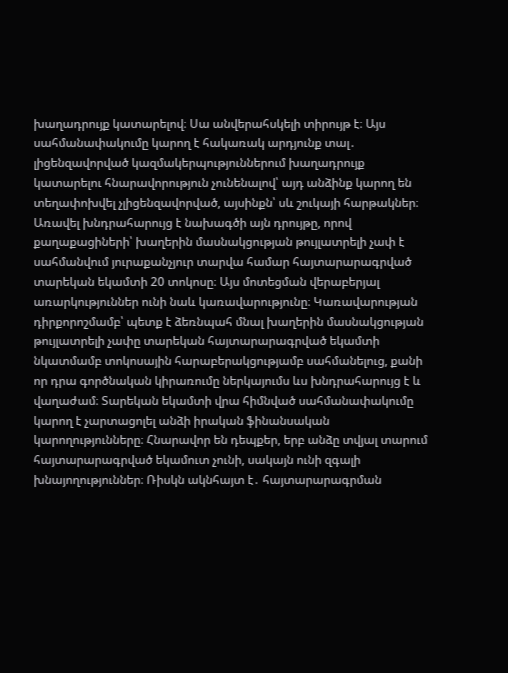խաղադրույք կատարելով։ Սա անվերահսկելի տիրույթ է։ Այս սահմանափակումը կարող է հակառակ արդյունք տալ․ լիցենզավորված կազմակերպություններում խաղադրույք կատարելու հնարավորություն չունենալով՝ այդ անձինք կարող են տեղափոխվել չլիցենզավորված, այսինքն՝ սև շուկայի հարթակներ։ Առավել խնդրահարույց է նախագծի այն դրույթը, որով քաղաքացիների՝ խաղերին մասնակցության թույլատրելի չափ է սահմանվում յուրաքանչյուր տարվա համար հայտարարագրված տարեկան եկամտի 20 տոկոսը։ Այս մոտեցման վերաբերյալ առարկություններ ունի նաև կառավարությունը։ Կառավարության դիրքորոշմամբ՝ պետք է ձեռնպահ մնալ խաղերին մասնակցության թույլատրելի չափը տարեկան հայտարարագրված եկամտի նկատմամբ տոկոսային հարաբերակցությամբ սահմանելուց, քանի որ դրա գործնական կիրառումը ներկայումս ևս խնդրահարույց է և վաղաժամ։ Տարեկան եկամտի վրա հիմնված սահմանափակումը կարող է չարտացոլել անձի իրական ֆինանսական կարողությունները։ Հնարավոր են դեպքեր, երբ անձը տվյալ տարում հայտարարագրված եկամուտ չունի, սակայն ունի զգալի խնայողություններ։ Ռիսկն ակնհայտ է․ հայտարարագրման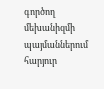գործող մեխանիզմի պայմաններում հարյուր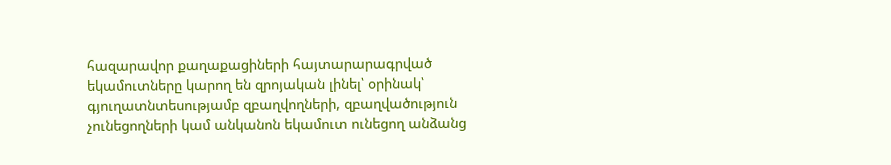հազարավոր քաղաքացիների հայտարարագրված եկամուտները կարող են զրոյական լինել՝ օրինակ՝ գյուղատնտեսությամբ զբաղվողների, զբաղվածություն չունեցողների կամ անկանոն եկամուտ ունեցող անձանց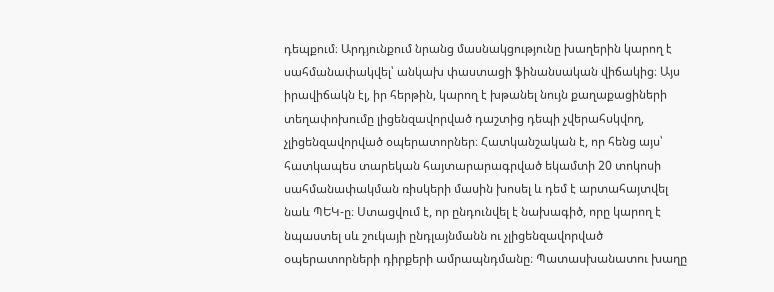դեպքում։ Արդյունքում նրանց մասնակցությունը խաղերին կարող է սահմանափակվել՝ անկախ փաստացի ֆինանսական վիճակից։ Այս իրավիճակն էլ, իր հերթին, կարող է խթանել նույն քաղաքացիների տեղափոխումը լիցենզավորված դաշտից դեպի չվերահսկվող, չլիցենզավորված օպերատորներ։ Հատկանշական է, որ հենց այս՝ հատկապես տարեկան հայտարարագրված եկամտի 20 տոկոսի սահմանափակման ռիսկերի մասին խոսել և դեմ է արտահայտվել նաև ՊԵԿ-ը։ Ստացվում է, որ ընդունվել է նախագիծ, որը կարող է նպաստել սև շուկայի ընդլայնմանն ու չլիցենզավորված օպերատորների դիրքերի ամրապնդմանը։ Պատասխանատու խաղը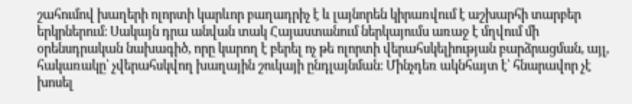շահումով խաղերի ոլորտի կարևոր բաղադրիչ է և լայնորեն կիրառվում է աշխարհի տարբեր երկրներում։ Սակայն դրա անվան տակ Հայաստանում ներկայումս առաջ է մղվում մի օրենսդրական նախագիծ, որը կարող է բերել ոչ թե ոլորտի վերահսկելիության բարձրացման, այլ, հակառակը՝ չվերահսկվող խաղային շուկայի ընդլայնման։ Մինչդեռ ակնհայտ է՝ հնարավոր չէ խոսել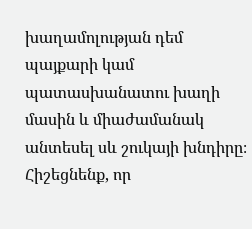խաղամոլության դեմ պայքարի կամ պատասխանատու խաղի մասին և միաժամանակ անտեսել սև շուկայի խնդիրը։ Հիշեցնենք, որ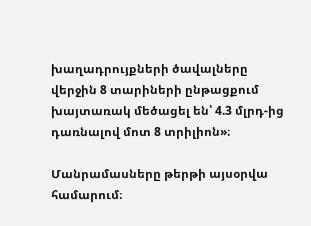խաղադրույքների ծավալները վերջին 8 տարիների ընթացքում խայտառակ մեծացել են՝ 4.3 մլրդ-ից դառնալով մոտ 8 տրիլիոն»։

Մանրամասները թերթի այսօրվա համարում։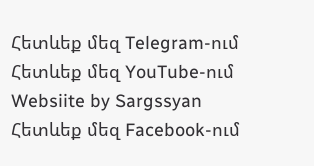Հետևեք մեզ Telegram-ում
Հետևեք մեզ YouTube-ում
Websiite by Sargssyan
Հետևեք մեզ Facebook-ում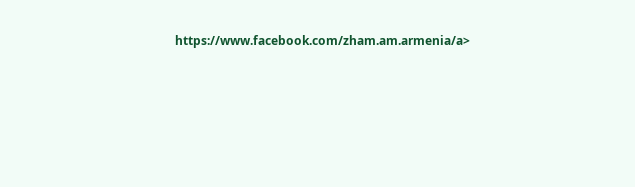https://www.facebook.com/zham.am.armenia/a>